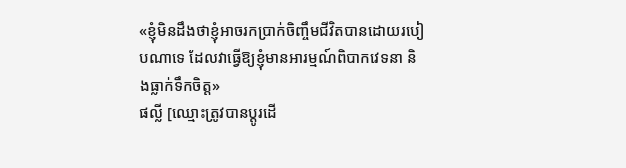«ខ្ញុំមិនដឹងថាខ្ញុំអាចរកប្រាក់ចិញ្ចឹមជីវិតបានដោយរបៀបណាទេ ដែលវាធ្វើឱ្យខ្ញុំមានអារម្មណ៍ពិបាកវេទនា និងធ្លាក់ទឹកចិត្ត»
ផល្លី [ឈ្មោះត្រូវបានប្តូរដើ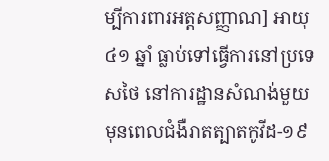ម្បីការពារអត្តសញ្ញាណ] អាយុ ៤១ ឆ្នាំ ធ្លាប់ទៅធ្វើការនៅប្រទេសថៃ នៅការដ្ឋានសំណង់មួយ មុនពេលជំងឺរាតត្បាតកូវីដ-១៩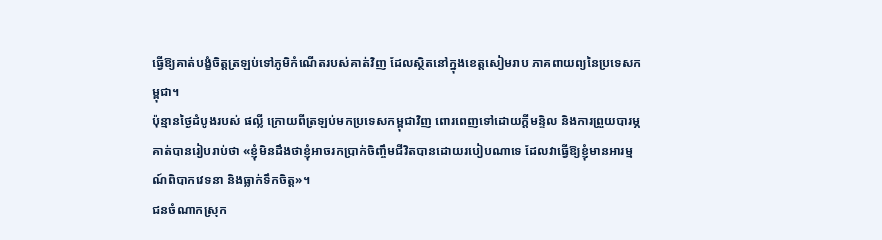ធ្វើឱ្យគាត់បង្ខំចិត្តត្រឡប់ទៅភូមិកំណើតរបស់គាត់វិញ ដែលស្ថិតនៅក្នុងខេត្តសៀមរាប ភាគពាយព្យនៃប្រទេសកម្ពុជា។
ប៉ុន្មានថ្ងៃដំបូងរបស់ ផល្លី ក្រោយពីត្រឡប់មកប្រទេសកម្ពុជាវិញ ពោរពេញទៅដោយក្តីមន្ទិល និងការព្រួយបារម្ភ គាត់បានរៀបរាប់ថា «ខ្ញុំមិនដឹងថាខ្ញុំអាចរកប្រាក់ចិញ្ចឹមជីវិតបានដោយរបៀបណាទេ ដែលវាធ្វើឱ្យខ្ញុំមានអារម្មណ៍ពិបាកវេទនា និងធ្លាក់ទឹកចិត្ត»។
ជនចំណាកស្រុក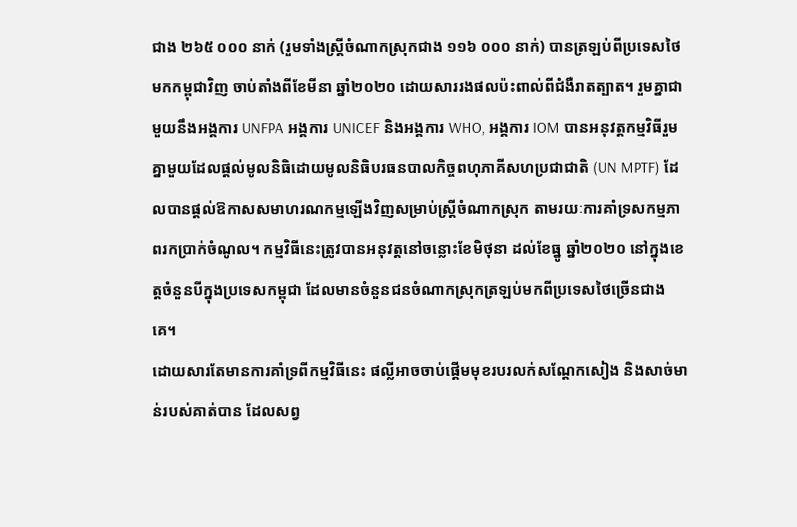ជាង ២៦៥ ០០០ នាក់ (រួមទាំងស្ត្រីចំណាកស្រុកជាង ១១៦ ០០០ នាក់) បានត្រឡប់ពីប្រទេសថៃមកកម្ពុជាវិញ ចាប់តាំងពីខែមីនា ឆ្នាំ២០២០ ដោយសាររងផលប៉ះពាល់ពីជំងឺរាតត្បាត។ រួមគ្នាជាមួយនឹងអង្គការ UNFPA អង្គការ UNICEF និងអង្គការ WHO, អង្គការ IOM បានអនុវត្តកម្មវិធីរួមគ្នាមួយដែលផ្តល់មូលនិធិដោយមូលនិធិបរធនបាលកិច្ចពហុភាគីសហប្រជាជាតិ (UN MPTF) ដែលបានផ្តល់ឱកាសសមាហរណកម្មឡើងវិញសម្រាប់ស្ត្រីចំណាកស្រុក តាមរយៈការគាំទ្រសកម្មភាពរកប្រាក់ចំណូល។ កម្មវិធីនេះត្រូវបានអនុវត្តនៅចន្លោះខែមិថុនា ដល់ខែធ្នូ ឆ្នាំ២០២០ នៅក្នុងខេត្តចំនួនបីក្នុងប្រទេសកម្ពុជា ដែលមានចំនួនជនចំណាកស្រុកត្រឡប់មកពីប្រទេសថៃច្រើនជាងគេ។
ដោយសារតែមានការគាំទ្រពីកម្មវិធីនេះ ផល្លីអាចចាប់ផ្តើមមុខរបរលក់សណ្តែកសៀង និងសាច់មាន់របស់គាត់បាន ដែលសព្វ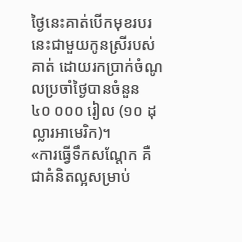ថ្ងៃនេះគាត់បើកមុខរបរនេះជាមួយកូនស្រីរបស់គាត់ ដោយរកប្រាក់ចំណូលប្រចាំថ្ងៃបានចំនួន ៤០ ០០០ រៀល (១០ ដុល្លារអាមេរិក)។
«ការធ្វើទឹកសណ្តែក គឺជាគំនិតល្អសម្រាប់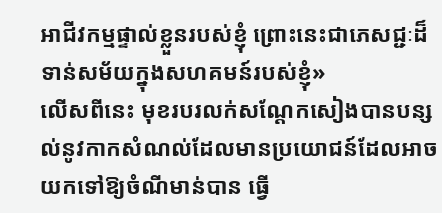អាជីវកម្មផ្ទាល់ខ្លួនរបស់ខ្ញុំ ព្រោះនេះជាភេសជ្ជៈដ៏ទាន់សម័យក្នុងសហគមន៍របស់ខ្ញុំ»
លើសពីនេះ មុខរបរលក់សណ្តែកសៀងបានបន្សល់នូវកាកសំណល់ដែលមានប្រយោជន៍ដែលអាចយកទៅឱ្យចំណីមាន់បាន ធ្វើ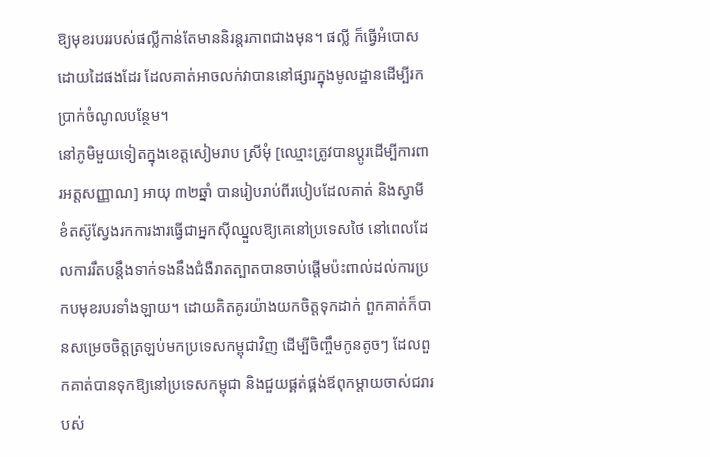ឱ្យមុខរបររបស់ផល្លីកាន់តែមាននិរន្តរភាពជាងមុន។ ផល្លី ក៏ធ្វើអំបោសដោយដៃផងដែរ ដែលគាត់អាចលក់វាបាននៅផ្សារក្នុងមូលដ្ឋានដើម្បីរកប្រាក់ចំណូលបន្ថែម។
នៅភូមិមួយទៀតក្នុងខេត្តសៀមរាប ស្រីមុំ [ឈ្មោះត្រូវបានប្តូរដើម្បីការពារអត្តសញ្ញាណ] អាយុ ៣២ឆ្នាំ បានរៀបរាប់ពីរបៀបដែលគាត់ និងស្វាមីខំតស៊ូស្វែងរកការងារធ្វើជាអ្នកស៊ីឈ្នួលឱ្យគេនៅប្រទេសថៃ នៅពេលដែលការរឹតបន្តឹងទាក់ទងនឹងជំងឺរាតត្បាតបានចាប់ផ្តើមប៉ះពាល់ដល់ការប្រកបមុខរបរទាំងឡាយ។ ដោយគិតគូរយ៉ាងយកចិត្តទុកដាក់ ពួកគាត់ក៏បានសម្រេចចិត្តត្រឡប់មកប្រទេសកម្ពុជាវិញ ដើម្បីចិញ្ចឹមកូនតូចៗ ដែលពួកគាត់បានទុកឱ្យនៅប្រទេសកម្ពុជា និងជួយផ្គត់ផ្គង់ឪពុកម្តាយចាស់ជរារបស់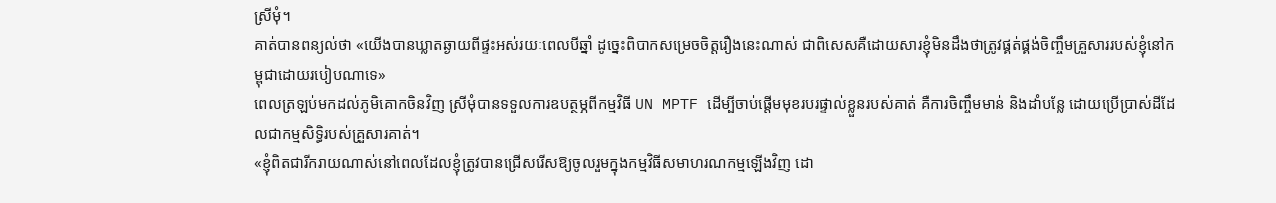ស្រីមុំ។
គាត់បានពន្យល់ថា «យើងបានឃ្លាតឆ្ងាយពីផ្ទះអស់រយៈពេលបីឆ្នាំ ដូច្នេះពិបាកសម្រេចចិត្តរឿងនេះណាស់ ជាពិសេសគឺដោយសារខ្ញុំមិនដឹងថាត្រូវផ្គត់ផ្គង់ចិញ្ចឹមគ្រួសាររបស់ខ្ញុំនៅកម្ពុជាដោយរបៀបណាទេ»
ពេលត្រឡប់មកដល់ភូមិគោកចិនវិញ ស្រីមុំបានទទួលការឧបត្ថម្ភពីកម្មវិធី UN MPTF ដើម្បីចាប់ផ្តើមមុខរបរផ្ទាល់ខ្លួនរបស់គាត់ គឺការចិញ្ចឹមមាន់ និងដាំបន្លែ ដោយប្រើប្រាស់ដីដែលជាកម្មសិទ្ធិរបស់គ្រួសារគាត់។
«ខ្ញុំពិតជារីករាយណាស់នៅពេលដែលខ្ញុំត្រូវបានជ្រើសរើសឱ្យចូលរួមក្នុងកម្មវិធីសមាហរណកម្មឡើងវិញ ដោ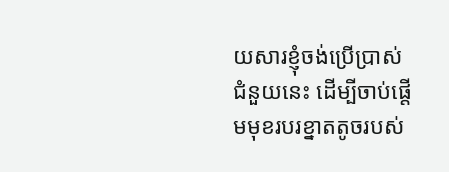យសារខ្ញុំចង់ប្រើប្រាស់ជំនួយនេះ ដើម្បីចាប់ផ្តើមមុខរបរខ្នាតតូចរបស់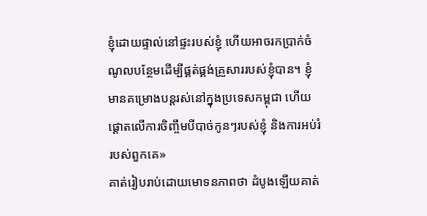ខ្ញុំដោយផ្ទាល់នៅផ្ទះរបស់ខ្ញុំ ហើយអាចរកប្រាក់ចំណូលបន្ថែមដើម្បីផ្គត់ផ្គង់គ្រួសាររបស់ខ្ញុំបាន។ ខ្ញុំមានគម្រោងបន្តរស់នៅក្នុងប្រទេសកម្ពុជា ហើយផ្តោតលើការចិញ្ចឹមបីបាច់កូនៗរបស់ខ្ញុំ និងការអប់រំរបស់ពួកគេ»
គាត់រៀបរាប់ដោយមោទនភាពថា ដំបូងឡើយគាត់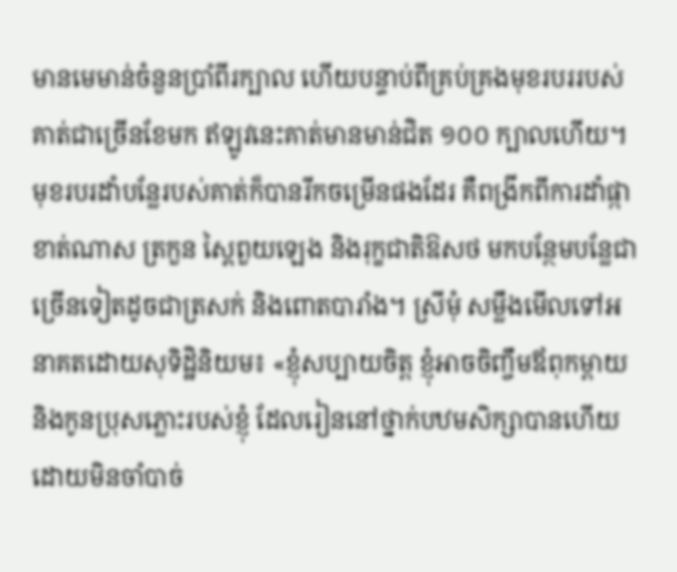មានមេមាន់ចំនួនប្រាំពីរក្បាល ហើយបន្ទាប់ពីគ្រប់គ្រងមុខរបររបស់គាត់ជាច្រើនខែមក ឥឡូវនេះគាត់មានមាន់ជិត ១០០ ក្បាលហើយ។ មុខរបរដាំបន្លែរបស់គាត់ក៏បានរីកចម្រើនផងដែរ គឺពង្រីកពីការដាំផ្កាខាត់ណាស ត្រកួន ស្ពៃពួយឡេង និងរុក្ខជាតិឱសថ មកបន្ថែមបន្លែជាច្រើនទៀតដូចជាត្រសក់ និងពោតបារាំង។ ស្រីមុំ សម្លឹងមើលទៅអនាគតដោយសុទិដ្ឋិនិយម៖ «ខ្ញុំសប្បាយចិត្ត ខ្ញុំអាចចិញ្ចឹមឪពុកម្តាយ និងកូនប្រុសភ្លោះរបស់ខ្ញុំ ដែលរៀននៅថ្នាក់បឋមសិក្សាបានហើយ ដោយមិនចាំបាច់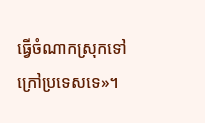ធ្វើចំណាកស្រុកទៅក្រៅប្រទេសទេ»។